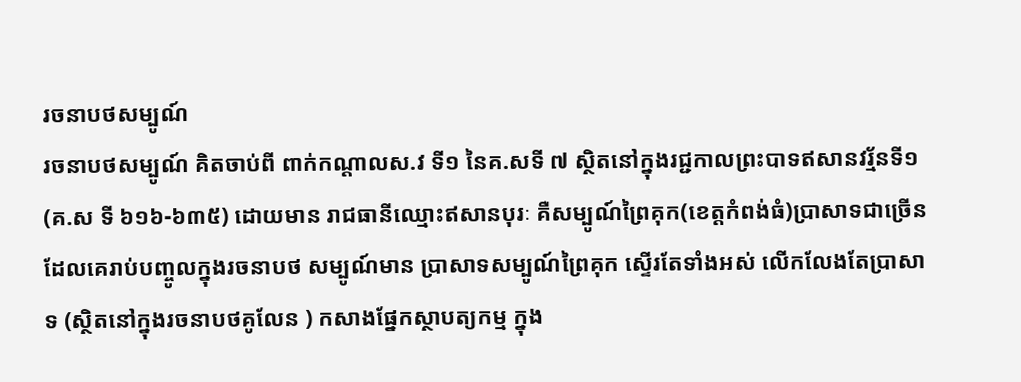រចនាបថសម្បូណ៍
រចនាបថសម្បូណ៍ គិតចាប់ពី ពាក់កណ្ដាលស.វ ទី១ នៃគ.សទី ៧ ស្ថិតនៅក្នុងរជ្ជកាលព្រះបាទឥសានវរ្ម័នទី១ (គ.ស ទី ៦១៦-៦៣៥) ដោយមាន រាជធានីឈ្មោះឥសានបុរៈ គឺសម្បូណ៍ព្រៃគុក(ខេត្ដកំពង់ធំ)ប្រាសាទជាច្រើនដែលគេរាប់បញ្ចូលក្នុងរចនាបថ សម្បូណ៍មាន ប្រាសាទសម្បូណ៍ព្រៃគុក ស្ទើរតែទាំងអស់ លើកលែងតែប្រាសាទ (ស្ថិតនៅក្នុងរចនាបថគូលែន ) កសាងផ្នែកស្ថាបត្យកម្ម ក្នុង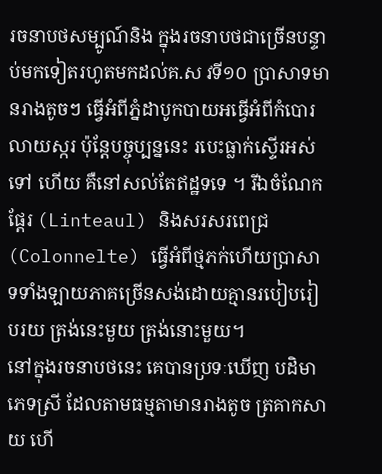រចនាបថសម្បូណ៍និង ក្នុងរចនាបថជាច្រើនបន្ទាប់មកទៀតរហូតមកដល់គ.ស វទី១០ ប្រាសាទមានរាងតូចៗ ធ្វើអំពីភ្នំដាបូកបាយអធ្វើអំពីកំបោរលាយស្ករ ប៉ុន្ដែបច្ចុប្បន្ននេះ របេះធ្លាក់ស្ទើរអស់ទៅ ហើយ គឺនៅសល់តែឥដ្ឋទទេ ។ រីឯចំណែកផ្ដែរ (Linteaul) និងសរសរពេជ្រ (Colonnelte) ធ្វើអំពីថ្មភក់ហើយប្រាសាទទាំងឡាយភាគច្រើនសង់ដោយគ្មានរបៀបរៀបរយ ត្រង់នេះមួយ ត្រង់នោះមួយ។
នៅក្នុងរចនាបថនេះ គេបានប្រទៈឃើញ បដិមាភេទស្រី ដែលតាមធម្មតាមានរាងតូច ត្រគាកសាយ ហើ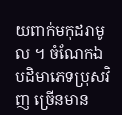យពាក់មកុដរាមូល ។ ចំណែកឯបដិមាភេទប្រុសវិញ ច្រើនមាន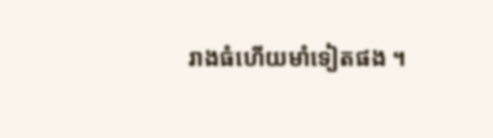រាងធំហើយមាំទៀតផង ។